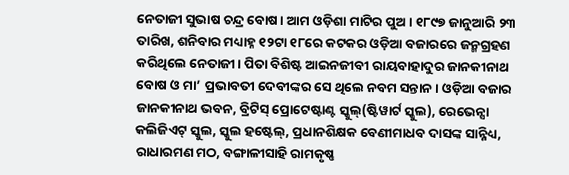ନେତାଜୀ ସୁଭାଷ ଚନ୍ଦ୍ର ବୋଷ। ଆମ ଓଡ଼ିଶା ମାଟିର ପୁଅ। ୧୮୯୭ ଜାନୁଆରି ୨୩ ତାରିଖ, ଶନିବାର ମଧ୍ୟାହ୍ନ ୧୨ଟା ୧୮ରେ କଟକର ଓଡ଼ିଆ ବଜାରରେ ଜନ୍ମଗ୍ରହଣ କରିଥିଲେ ନେତାଜୀ। ପିତା ବିଶିଷ୍ଟ ଆଇନଜୀବୀ ରାୟବାହାଦୁର ଜାନକୀନାଥ ବୋଷ ଓ ମା’ ପ୍ରଭାବତୀ ଦେବୀଙ୍କର ସେ ଥିଲେ ନବମ ସନ୍ତାନ। ଓଡ଼ିଆ ବଜାର ଜାନକୀନାଥ ଭବନ, ବ୍ରିଟିସ୍ ପ୍ରୋଟେଷ୍ଟାଣ୍ଟ ସ୍କୁଲ୍(ଷ୍ଟିୱାର୍ଟ ସ୍କୁଲ), ରେଭେନ୍ସା କଲିଜିଏଟ୍ ସ୍କୁଲ, ସ୍କୁଲ ହଷ୍ଟେଲ୍, ପ୍ରଧାନଶିକ୍ଷକ ବେଣୀମାଧବ ଦାସଙ୍କ ସାନ୍ନିଧ୍ୟ, ରାଧାରମଣ ମଠ, ବଙ୍ଗାଳୀସାହି ରାମକୃଷ୍ଣ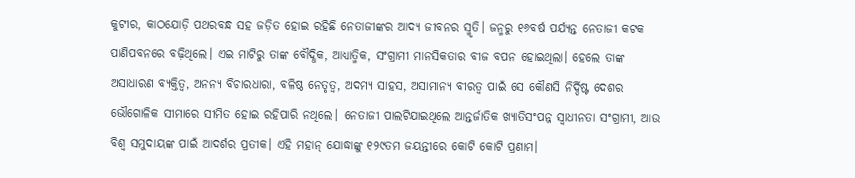କୁଟୀର, କାଠଯୋଡ଼ି ପଥରବନ୍ଧ ସହ ଜଡ଼ିତ ହୋଇ ରହିଛି ନେତାଜୀଙ୍କର ଆଦ୍ୟ ଜୀବନର ସ୍ମୃତି। ଜନ୍ମରୁ ୧୬ବର୍ଷ ପର୍ଯ୍ୟନ୍ତ ନେତାଜୀ କଟକ ପାଣିପବନରେ ବଢ଼ିଥିଲେ। ଏଇ ମାଟିରୁ ତାଙ୍କ ବୌଦ୍ଧିକ, ଆଧ୍ୟାତ୍ମିକ, ସଂଗ୍ରାମୀ ମାନସିକତାର ବୀଜ ବପନ ହୋଇଥିଲା। ହେଲେ ତାଙ୍କ ଅସାଧାରଣ ବ୍ୟକ୍ତିତ୍ବ, ଅନନ୍ୟ ବିଚାରଧାରା, ବଳିଷ୍ଠ ନେତୃତ୍ବ, ଅଦମ୍ୟ ସାହସ, ଅସାମାନ୍ୟ ବୀରତ୍ବ ପାଇଁ ସେ କୌଣସି ନିର୍ଦ୍ଦିଷ୍ଟ ଦେଶର ଭୌଗୋଳିକ ସୀମାରେ ସୀମିତ ହୋଇ ରହିପାରି ନଥିଲେ। ନେତାଜୀ ପାଲଟିଯାଇଥିଲେ ଆନ୍ତର୍ଜାତିକ ଖ୍ୟାତିସଂପନ୍ନ ସ୍ବାଧୀନତା ସଂଗ୍ରାମୀ, ଆଉ ବିଶ୍ବ ସମୁଦାୟଙ୍କ ପାଇଁ ଆଦର୍ଶର ପ୍ରତୀକ। ଏହି ମହାନ୍ ଯୋଦ୍ଧାଙ୍କୁ ୧୨୯ତମ ଜୟନ୍ତୀରେ କୋଟି କୋଟି ପ୍ରଣାମ।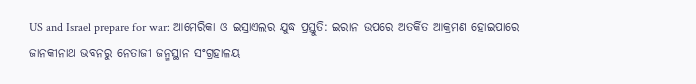US and Israel prepare for war: ଆମେରିକା ଓ ଇସ୍ରାଏଲର ଯୁଦ୍ଧ ପ୍ରସ୍ତୁତି: ଇରାନ ଉପରେ ଅତର୍କିତ ଆକ୍ରମଣ ହୋଇପାରେ
ଜାନକୀନାଥ ଭବନରୁ ନେତାଜୀ ଜନ୍ମସ୍ଥାନ ସଂଗ୍ରହାଳୟ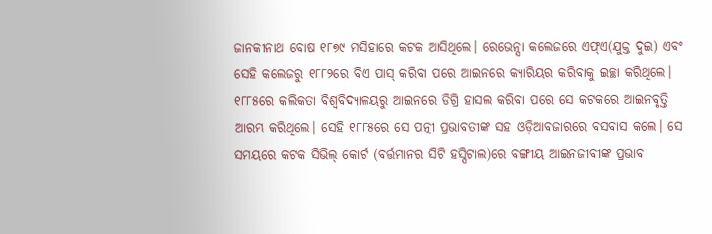ଜାନକୀନାଥ ବୋଷ ୧୮୭୯ ମସିହାରେ କଟକ ଆସିଥିଲେ। ରେଭେନ୍ସା କଲେଜରେ ଏଫ୍ଏ(ଯୁକ୍ତ ଦୁଇ) ଏବଂ ସେହି କଲେଜରୁ ୧୮୮୨ରେ ବିଏ ପାସ୍ କରିବା ପରେ ଆଇନରେ କ୍ୟାରିୟର କରିବାକୁ ଇଚ୍ଛା କରିଥିଲେ। ୧୮୮୫ରେ କଲିକତା ବିଶ୍ବବିଦ୍ୟାଳୟରୁ ଆଇନରେ ଡିଗ୍ରି ହାସଲ କରିବା ପରେ ସେ କଟକରେ ଆଇନବୃତ୍ତି ଆରମ୍ଭ କରିଥିଲେ। ସେହି ୧୮୮୫ରେ ସେ ପତ୍ନୀ ପ୍ରଭାବତୀଙ୍କ ସହ ଓଡ଼ିଆବଜାରରେ ବସବାସ କଲେ। ସେ ସମୟରେ କଟକ ସିଭିଲ୍ କୋର୍ଟ (ବର୍ତ୍ତମାନର ସିଟି ହସ୍ପିଟାଲ)ରେ ବଙ୍ଗୀୟ ଆଇନଜୀବୀଙ୍କ ପ୍ରଭାବ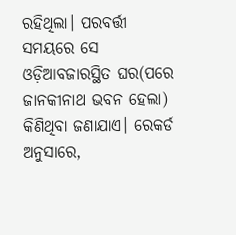ରହିଥିଲା। ପରବର୍ତ୍ତୀ ସମୟରେ ସେ ଓଡ଼ିଆବଜାରସ୍ଥିତ ଘର(ପରେ ଜାନକୀନାଥ ଭବନ ହେଲା) କିଣିଥିବା ଜଣାଯାଏ। ରେକର୍ଡ ଅନୁସାରେ,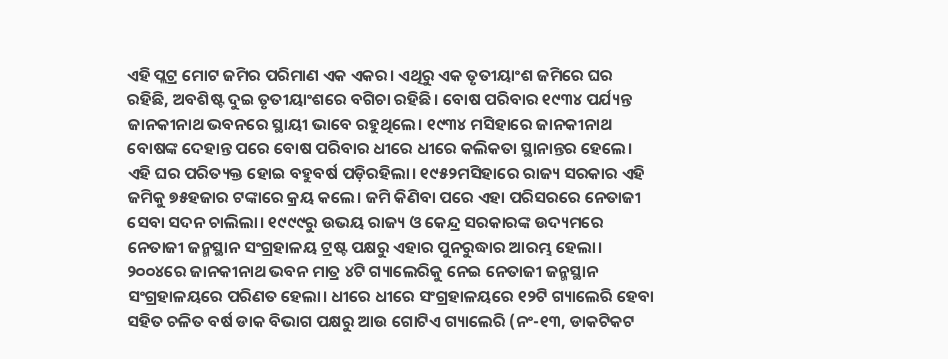ଏହି ପ୍ଲଟ୍ର ମୋଟ ଜମିର ପରିମାଣ ଏକ ଏକର। ଏଥିରୁ ଏକ ତୃତୀୟାଂଶ ଜମିରେ ଘର ରହିଛି, ଅବଶିଷ୍ଟ ଦୁଇ ତୃତୀୟାଂଶରେ ବଗିଚା ରହିଛି। ବୋଷ ପରିବାର ୧୯୩୪ ପର୍ଯ୍ୟନ୍ତ ଜାନକୀନାଥ ଭବନରେ ସ୍ଥାୟୀ ଭାବେ ରହୁଥିଲେ। ୧୯୩୪ ମସିହାରେ ଜାନକୀନାଥ ବୋଷଙ୍କ ଦେହାନ୍ତ ପରେ ବୋଷ ପରିବାର ଧୀରେ ଧୀରେ କଲିକତା ସ୍ଥାନାନ୍ତର ହେଲେ। ଏହି ଘର ପରିତ୍ୟକ୍ତ ହୋଇ ବହୁବର୍ଷ ପଡ଼ିରହିଲା। ୧୯୫୨ମସିହାରେ ରାଜ୍ୟ ସରକାର ଏହି ଜମିକୁ ୭୫ହଜାର ଟଙ୍କାରେ କ୍ରୟ କଲେ। ଜମି କିଣିବା ପରେ ଏହା ପରିସରରେ ନେତାଜୀ ସେବା ସଦନ ଚାଲିଲା। ୧୯୯୯ରୁ ଉଭୟ ରାଜ୍ୟ ଓ କେନ୍ଦ୍ର ସରକାରଙ୍କ ଉଦ୍ୟମରେ ନେତାଜୀ ଜନ୍ମସ୍ଥାନ ସଂଗ୍ରହାଳୟ ଟ୍ରଷ୍ଟ ପକ୍ଷରୁ ଏହାର ପୁନରୁଦ୍ଧାର ଆରମ୍ଭ ହେଲା। ୨୦୦୪ରେ ଜାନକୀନାଥ ଭବନ ମାତ୍ର ୪ଟି ଗ୍ୟାଲେରିକୁ ନେଇ ନେତାଜୀ ଜନ୍ମସ୍ଥାନ ସଂଗ୍ରହାଳୟରେ ପରିଣତ ହେଲା। ଧୀରେ ଧୀରେ ସଂଗ୍ରହାଳୟରେ ୧୨ଟି ଗ୍ୟାଲେରି ହେବା ସହିତ ଚଳିତ ବର୍ଷ ଡାକ ବିଭାଗ ପକ୍ଷରୁ ଆଉ ଗୋଟିଏ ଗ୍ୟାଲେରି (ନଂ-୧୩, ଡାକଟିକଟ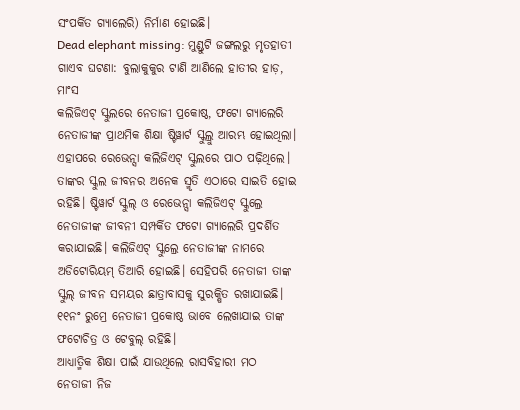ସଂପର୍କିତ ଗ୍ୟାଲେରି) ନିର୍ମାଣ ହୋଇଛି।
Dead elephant missing: ମୁଣ୍ଡୁଟି ଜଙ୍ଗଲରୁ ମୃତହାତୀ ଗାଏବ ଘଟଣା: ବୁଲାକୁକୁର ଟାଣି ଆଣିଲେ ହାତୀର ହାଡ଼, ମାଂସ
କଲିଜିଏଟ୍ ସ୍କୁଲରେ ନେତାଜୀ ପ୍ରକୋଷ୍ଠ, ଫଟୋ ଗ୍ୟାଲେରି
ନେତାଜୀଙ୍କ ପ୍ରାଥମିକ ଶିକ୍ଷା ଷ୍ଟିୱାର୍ଟ ସ୍କୁଲ୍ରୁ ଆରମ୍ଭ ହୋଇଥିଲା। ଏହାପରେ ରେଭେନ୍ସା କଲିଜିଏଟ୍ ସ୍କୁଲରେ ପାଠ ପଢ଼ିଥିଲେ। ତାଙ୍କର ସ୍କୁଲ ଜୀବନର ଅନେକ ସ୍ମୃତି ଏଠାରେ ସାଇତି ହୋଇ ରହିଛି। ଷ୍ଟିୱାର୍ଟ ସ୍କୁଲ୍ ଓ ରେଭେନ୍ସା କଲିଜିଏଟ୍ ସ୍କୁଲ୍ରେ ନେତାଜୀଙ୍କ ଜୀବନୀ ସମ୍ପର୍କିତ ଫଟୋ ଗ୍ୟାଲେରି ପ୍ରଦର୍ଶିତ କରାଯାଇଛି। କଲିଜିଏଟ୍ ସ୍କୁଲ୍ରେ ନେତାଜୀଙ୍କ ନାମରେ ଅଡିଟୋରିୟମ୍ ତିଆରି ହୋଇଛି। ସେହିପରି ନେତାଜୀ ତାଙ୍କ ସ୍କୁଲ୍ ଜୀବନ ସମୟର ଛାତ୍ରାବାସକୁ ସୁରକ୍ଷିତ ରଖାଯାଇଛି। ୧୧ନଂ ରୁମ୍ରେ ନେତାଜୀ ପ୍ରକୋଷ୍ଠ ଭାବେ ଲେଖାଯାଇ ତାଙ୍କ ଫଟୋଚିତ୍ର ଓ ଟେବୁଲ୍ ରହିଛି।
ଆଧ୍ୟାତ୍ମିକ ଶିକ୍ଷା ପାଇଁ ଯାଉଥିଲେ ରାସବିହାରୀ ମଠ
ନେତାଜୀ ନିଜ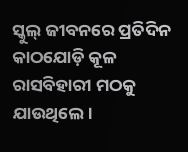ସ୍କୁଲ୍ ଜୀବନରେ ପ୍ରତିଦିନ କାଠଯୋଡ଼ି କୂଳ ରାସବିହାରୀ ମଠକୁ ଯାଉଥିଲେ।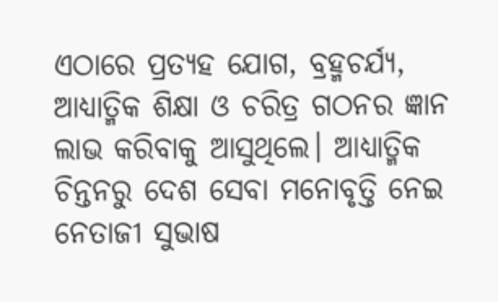ଏଠାରେ ପ୍ରତ୍ୟହ ଯୋଗ, ବ୍ରହ୍ମଚର୍ଯ୍ୟ, ଆଧ୍ୟାତ୍ମିକ ଶିକ୍ଷା ଓ ଚରିତ୍ର ଗଠନର ଜ୍ଞାନ ଲାଭ କରିବାକୁ ଆସୁଥିଲେ। ଆଧ୍ୟାତ୍ମିକ ଚିନ୍ତନରୁ ଦେଶ ସେବା ମନୋବୃତ୍ତି ନେଇ ନେତାଜୀ ସୁଭାଷ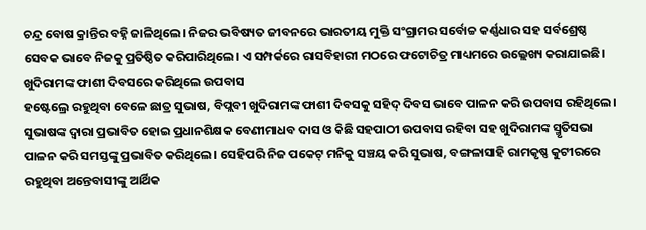ଚନ୍ଦ୍ର ବୋଷ କ୍ରାନ୍ତିର ବହ୍ନି ଜାଳିଥିଲେ। ନିଜର ଭବିଷ୍ୟତ ଜୀବନରେ ଭାରତୀୟ ମୁକ୍ତି ସଂଗ୍ରାମର ସର୍ବୋଚ୍ଚ କର୍ଣ୍ଣଧାର ସହ ସର୍ବଶ୍ରେଷ୍ଠ ସେବକ ଭାବେ ନିଜକୁ ପ୍ରତିଷ୍ଠିତ କରିପାରିଥିଲେ। ଏ ସମ୍ପର୍କରେ ରାସବିହାରୀ ମଠରେ ଫଟୋଚିତ୍ର ମାଧ୍ୟମରେ ଉଲ୍ଲେଖ୍ୟ କରାଯାଇଛି।
ଖୁଦିରାମଙ୍କ ଫାଶୀ ଦିବସରେ କରିଥିଲେ ଉପବାସ
ହଷ୍ଟେଲ୍ରେ ରହୁଥିବା ବେଳେ ଛାତ୍ର ସୁଭାଷ, ବିପ୍ଲବୀ ଖୁଦିରାମଙ୍କ ଫାଶୀ ଦିବସକୁ ସହିଦ୍ ଦିବସ ଭାବେ ପାଳନ କରି ଉପବାସ ରହିଥିଲେ। ସୁଭାଷଙ୍କ ଦ୍ବାରା ପ୍ରଭାବିତ ହୋଇ ପ୍ରଧାନଶିକ୍ଷକ ବେଣୀମାଧବ ଦାସ ଓ କିଛି ସହପାଠୀ ଉପବାସ ରହିବା ସହ ଖୁଦିରାମଙ୍କ ସ୍ମୃତିସଭା ପାଳନ କରି ସମସ୍ତଙ୍କୁ ପ୍ରଭାବିତ କରିଥିଲେ। ସେହିପରି ନିଜ ପକେଟ୍ ମନିକୁ ସଞ୍ଚୟ କରି ସୁଭାଷ, ବଙ୍ଗଳାସାହି ରାମକୃଷ୍ଣ କୁଟୀରରେ ରହୁଥିବା ଅନ୍ତେବାସୀଙ୍କୁ ଆର୍ଥିକ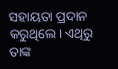ସହାୟତା ପ୍ରଦାନ କରୁଥିଲେ। ଏଥିରୁ ତାଙ୍କ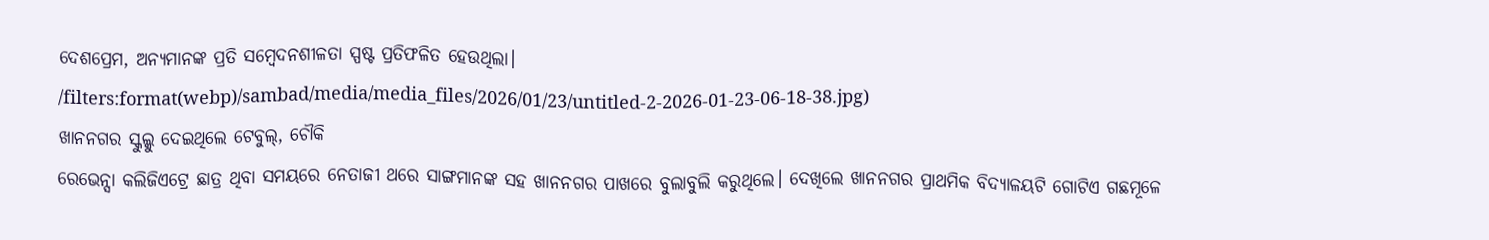ଦେଶପ୍ରେମ, ଅନ୍ୟମାନଙ୍କ ପ୍ରତି ସମ୍ବେଦନଶୀଳତା ସ୍ପଷ୍ଟ ପ୍ରତିଫଳିତ ହେଉଥିଲା।
/filters:format(webp)/sambad/media/media_files/2026/01/23/untitled-2-2026-01-23-06-18-38.jpg)
ଖାନନଗର ସ୍କୁଲ୍କୁ ଦେଇଥିଲେ ଟେବୁଲ୍, ଚୌକି
ରେଭେନ୍ସା କଲିଜିଏଟ୍ରେ ଛାତ୍ର ଥିବା ସମୟରେ ନେତାଜୀ ଥରେ ସାଙ୍ଗମାନଙ୍କ ସହ ଖାନନଗର ପାଖରେ ବୁଲାବୁଲି କରୁଥିଲେ। ଦେଖିଲେ ଖାନନଗର ପ୍ରାଥମିକ ବିଦ୍ୟାଳୟଟି ଗୋଟିଏ ଗଛମୂଳେ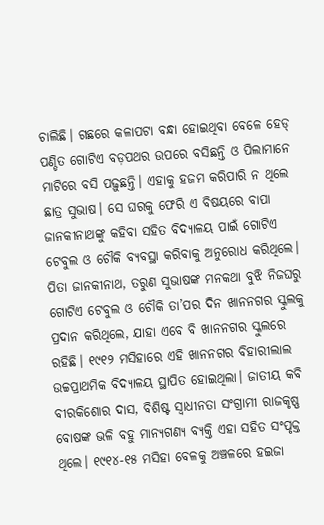ଚାଲିଛି। ଗଛରେ କଳାପଟା ବନ୍ଧା ହୋଇଥିବା ବେଳେ ହେଡ୍ ପଣ୍ଡିତ ଗୋଟିଏ ବଡ଼ପଥର ଉପରେ ବସିଛନ୍ତି ଓ ପିଲାମାନେ ମାଟିରେ ବସି ପଢ଼ୁଛନ୍ତି। ଏହାକୁ ହଜମ କରିପାରି ନ ଥିଲେ ଛାତ୍ର ସୁଭାଷ। ସେ ଘରକୁ ଫେରି ଏ ବିଷୟରେ ବାପା ଜାନକୀନାଥଙ୍କୁ କହିବା ସହିତ ବିଦ୍ୟାଳୟ ପାଇଁ ଗୋଟିଏ ଟେବୁଲ ଓ ଚୌକି ବ୍ୟବସ୍ଥା କରିବାକୁ ଅନୁରୋଧ କରିଥିଲେ। ପିତା ଜାନକୀନାଥ, ତରୁଣ ସୁଭାଷଙ୍କ ମନକଥା ବୁଝି ନିଜଘରୁ ଗୋଟିଏ ଟେବୁଲ ଓ ଚୌକି ତା’ପର ଦିନ ଖାନନଗର ସ୍କୁଲକୁ ପ୍ରଦାନ କରିଥିଲେ, ଯାହା ଏବେ ବି ଖାନନଗର ସ୍କୁଲରେ ରହିଛି। ୧୯୧୨ ମସିହାରେ ଏହି ଖାନନଗର ବିହାରୀଲାଲ ଉଚ୍ଚପ୍ରାଥମିକ ବିଦ୍ୟାଳୟ ସ୍ଥାପିତ ହୋଇଥିଲା। ଜାତୀୟ କବି ବୀରକିଶୋର ଦାସ, ବିଶିଷ୍ଟ ସ୍ବାଧୀନତା ସଂଗ୍ରାମୀ ରାଜକୃଷ୍ଣ ବୋଷଙ୍କ ଭଳି ବହୁ ମାନ୍ୟଗଣ୍ୟ ବ୍ୟକ୍ତି ଏହା ସହିତ ସଂପୃକ୍ତ ଥିଲେ। ୧୯୧୪-୧୫ ମସିହା ବେଳକୁ ଅଞ୍ଚଳରେ ହଇଜା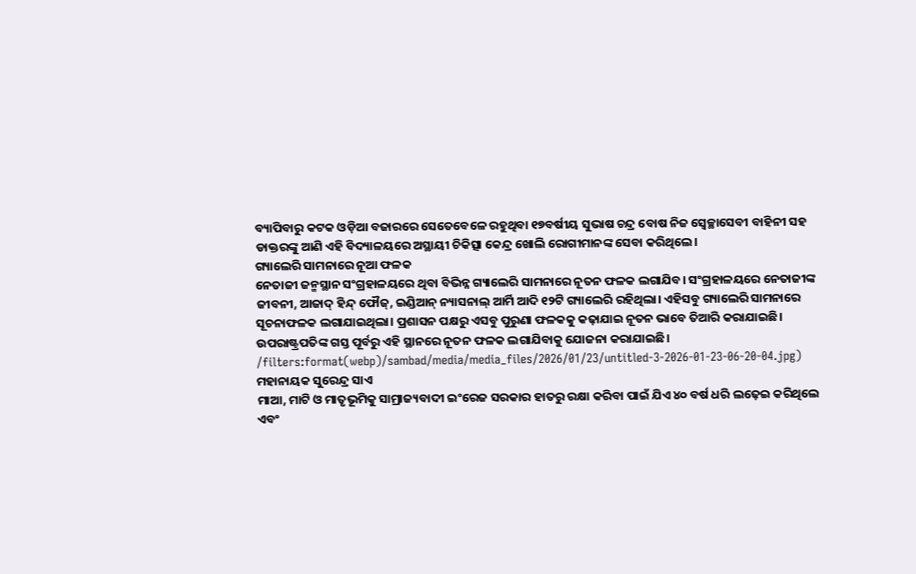ବ୍ୟାପିବାରୁ କଟକ ଓଡ଼ିଆ ବଜାରରେ ସେତେବେଳେ ରହୁଥିବା ୧୭ବର୍ଷୀୟ ସୁଭାଷ ଚନ୍ଦ୍ର ବୋଷ ନିଜ ସ୍ବେଚ୍ଛାସେବୀ ବାହିନୀ ସହ ଡାକ୍ତରଙ୍କୁ ଆଣି ଏହି ବିଦ୍ୟାଳୟରେ ଅସ୍ଥାୟୀ ଚିକିତ୍ସା କେନ୍ଦ୍ର ଖୋଲି ରୋଗୀମାନଙ୍କ ସେବା କରିଥିଲେ।
ଗ୍ୟାଲେରି ସାମନାରେ ନୂଆ ଫଳକ
ନେତାଜୀ ଜନ୍ମସ୍ଥାନ ସଂଗ୍ରହାଳୟରେ ଥିବା ବିଭିନ୍ନ ଗ୍ୟାଲେରି ସାମନାରେ ନୂତନ ଫଳକ ଲଗାଯିବ। ସଂଗ୍ରହାଳୟରେ ନେତାଜୀଙ୍କ ଜୀବନୀ, ଆଜାଦ୍ ହିନ୍ଦ୍ ଫୌଜ୍, ଇଣ୍ଡିଆନ୍ ନ୍ୟାସନାଲ୍ ଆର୍ମି ଆଦି ୧୨ଟି ଗ୍ୟାଲେରି ରହିଥିଲା। ଏହିସବୁ ଗ୍ୟାଲେରି ସାମନାରେ ସୂଚନାଫଳକ ଲଗାଯାଇଥିଲା। ପ୍ରଶାସନ ପକ୍ଷରୁ ଏସବୁ ପୁରୁଣା ଫଳକକୁ କଢ଼ାଯାଇ ନୂତନ ଭାବେ ତିଆରି କରାଯାଇଛି। ଉପରାଷ୍ଟ୍ରପତିଙ୍କ ଗସ୍ତ ପୂର୍ବରୁ ଏହି ସ୍ଥାନରେ ନୂତନ ଫଳକ ଲଗାଯିବାକୁ ଯୋଜନା କରାଯାଇଛି।
/filters:format(webp)/sambad/media/media_files/2026/01/23/untitled-3-2026-01-23-06-20-04.jpg)
ମହାନାୟକ ସୁରେନ୍ଦ୍ର ସାଏ
ମାଆ, ମାଟି ଓ ମାତୃଭୂମିକୁ ସାମ୍ରାଜ୍ୟବାଦୀ ଇଂରେଜ ସରକାର ହାତରୁ ରକ୍ଷା କରିବା ପାଇଁ ଯିଏ ୪୦ ବର୍ଷ ଧରି ଲଢ଼େଇ କରିଥିଲେ ଏବଂ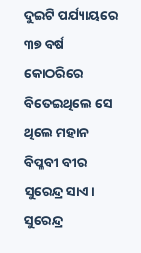ଦୁଇଟି ପର୍ଯ୍ୟାୟରେ ୩୭ ବର୍ଷ କୋଠରିରେ ବିତେଇଥିଲେ ସେ ଥିଲେ ମହାନ ବିପ୍ଳବୀ ବୀର ସୁରେନ୍ଦ୍ର ସାଏ। ସୁରେନ୍ଦ୍ର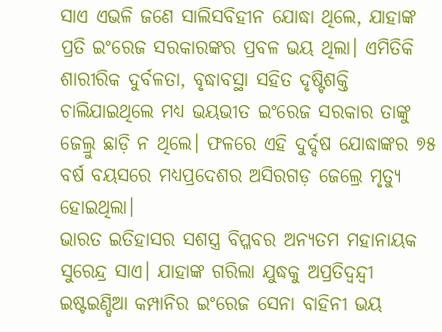ସାଏ ଏଭଳି ଜଣେ ସାଲିସବିହୀନ ଯୋଦ୍ଧା ଥିଲେ, ଯାହାଙ୍କ ପ୍ରତି ଇଂରେଜ ସରକାରଙ୍କର ପ୍ରବଳ ଭୟ ଥିଲା। ଏମିତିକି ଶାରୀରିକ ଦୁର୍ବଳତା, ବୃଦ୍ଧାବସ୍ଥା ସହିତ ଦୃଷ୍ଟିଶକ୍ତି ଚାଲିଯାଇଥିଲେ ମଧ୍ୟ ଭୟଭୀତ ଇଂରେଜ ସରକାର ତାଙ୍କୁ ଜେଲ୍ରୁ ଛାଡ଼ି ନ ଥିଲେ। ଫଳରେ ଏହି ଦୁର୍ଦ୍ଦଷ ଯୋଦ୍ଧାଙ୍କର ୭୫ ବର୍ଷ ବୟସରେ ମଧ୍ୟପ୍ରଦେଶର ଅସିରଗଡ଼ ଜେଲ୍ରେ ମୃତ୍ୟୁ ହୋଇଥିଲା।
ଭାରତ ଇତିହାସର ସଶସ୍ତ୍ର ବିପ୍ଳବର ଅନ୍ୟତମ ମହାନାୟକ ସୁରେନ୍ଦ୍ର ସାଏ। ଯାହାଙ୍କ ଗରିଲା ଯୁଦ୍ଧକୁ ଅପ୍ରତିଦ୍ବନ୍ଦ୍ବୀ ଇଷ୍ଟଇଣ୍ଡିଆ କମ୍ପାନିର ଇଂରେଜ ସେନା ବାହିନୀ ଭୟ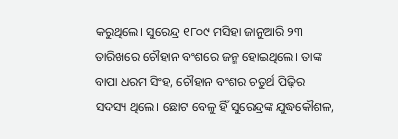କରୁଥିଲେ। ସୁରେନ୍ଦ୍ର ୧୮୦୯ ମସିହା ଜାନୁଆରି ୨୩ ତାରିଖରେ ଚୌହାନ ବଂଶରେ ଜନ୍ମ ହୋଇଥିଲେ। ତାଙ୍କ ବାପା ଧରମ ସିଂହ, ଚୌହାନ ବଂଶର ଚତୁର୍ଥ ପିଢ଼ିର ସଦସ୍ୟ ଥିଲେ। ଛୋଟ ବେଳୁ ହିଁ ସୁରେନ୍ଦ୍ରଙ୍କ ଯୁଦ୍ଧକୌଶଳ,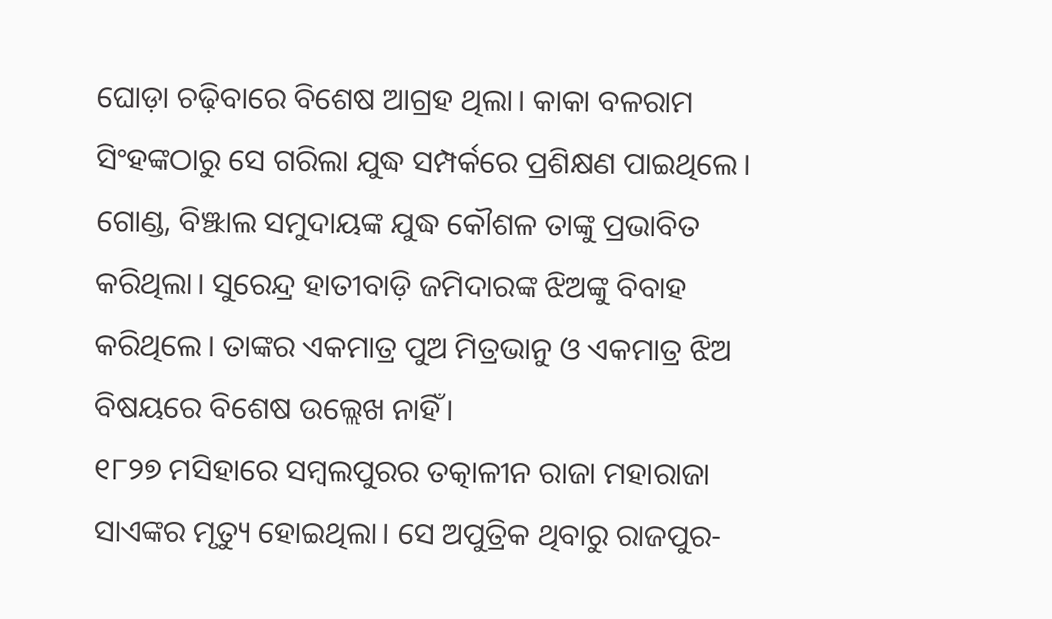ଘୋଡ଼ା ଚଢ଼ିବାରେ ବିଶେଷ ଆଗ୍ରହ ଥିଲା। କାକା ବଳରାମ ସିଂହଙ୍କଠାରୁ ସେ ଗରିଲା ଯୁଦ୍ଧ ସମ୍ପର୍କରେ ପ୍ରଶିକ୍ଷଣ ପାଇଥିଲେ। ଗୋଣ୍ଡ, ବିଞ୍ଝାଲ ସମୁଦାୟଙ୍କ ଯୁଦ୍ଧ କୌଶଳ ତାଙ୍କୁ ପ୍ରଭାବିତ କରିଥିଲା। ସୁରେନ୍ଦ୍ର ହାତୀବାଡ଼ି ଜମିଦାରଙ୍କ ଝିଅଙ୍କୁ ବିବାହ କରିଥିଲେ। ତାଙ୍କର ଏକମାତ୍ର ପୁଅ ମିତ୍ରଭାନୁ ଓ ଏକମାତ୍ର ଝିଅ ବିଷୟରେ ବିଶେଷ ଉଲ୍ଲେଖ ନାହିଁ।
୧୮୨୭ ମସିହାରେ ସମ୍ବଲପୁରର ତତ୍କାଳୀନ ରାଜା ମହାରାଜା ସାଏଙ୍କର ମୃତ୍ୟୁ ହୋଇଥିଲା। ସେ ଅପୁତ୍ରିକ ଥିବାରୁ ରାଜପୁର-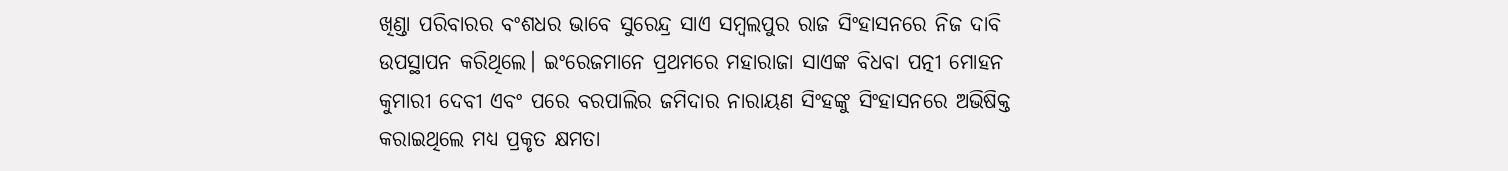ଖିଣ୍ଡା ପରିବାରର ବଂଶଧର ଭାବେ ସୁରେନ୍ଦ୍ର ସାଏ ସମ୍ବଲପୁର ରାଜ ସିଂହାସନରେ ନିଜ ଦାବି ଉପସ୍ଥାପନ କରିଥିଲେ। ଇଂରେଜମାନେ ପ୍ରଥମରେ ମହାରାଜା ସାଏଙ୍କ ବିଧବା ପତ୍ନୀ ମୋହନ କୁମାରୀ ଦେବୀ ଏବଂ ପରେ ବରପାଲିର ଜମିଦାର ନାରାୟଣ ସିଂହଙ୍କୁ ସିଂହାସନରେ ଅଭିଷିକ୍ତ କରାଇଥିଲେ ମଧ୍ୟ ପ୍ରକୃତ କ୍ଷମତା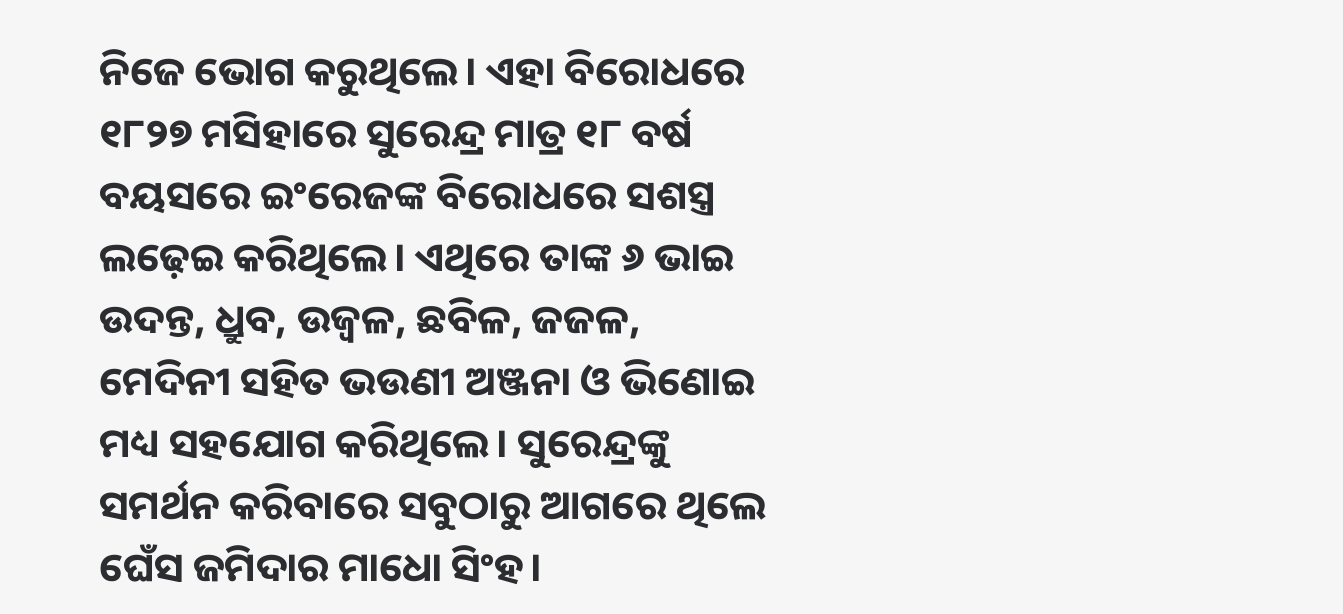ନିଜେ ଭୋଗ କରୁଥିଲେ। ଏହା ବିରୋଧରେ ୧୮୨୭ ମସିହାରେ ସୁରେନ୍ଦ୍ର ମାତ୍ର ୧୮ ବର୍ଷ ବୟସରେ ଇଂରେଜଙ୍କ ବିରୋଧରେ ସଶସ୍ତ୍ର ଲଢ଼େଇ କରିଥିଲେ। ଏଥିରେ ତାଙ୍କ ୬ ଭାଇ ଉଦନ୍ତ, ଧ୍ରୁବ, ଉଜ୍ବଳ, ଛବିଳ, ଜଜଳ, ମେଦିନୀ ସହିତ ଭଉଣୀ ଅଞ୍ଜନା ଓ ଭିଣୋଇ ମଧ୍ୟ ସହଯୋଗ କରିଥିଲେ। ସୁରେନ୍ଦ୍ରଙ୍କୁ ସମର୍ଥନ କରିବାରେ ସବୁଠାରୁ ଆଗରେ ଥିଲେ ଘେଁସ ଜମିଦାର ମାଧୋ ସିଂହ।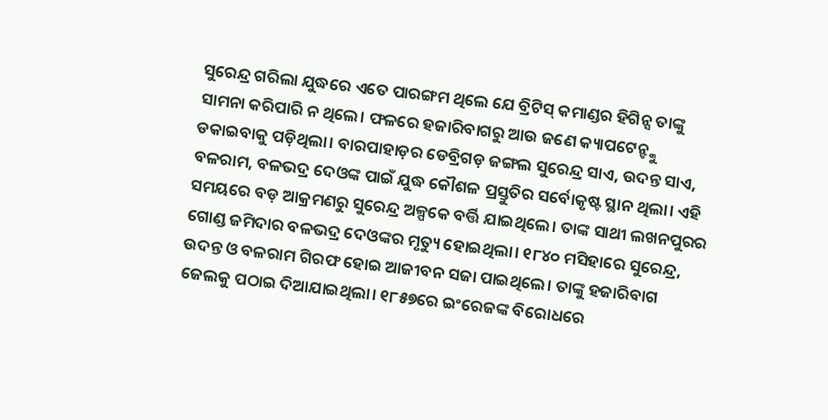ସୁରେନ୍ଦ୍ର ଗରିଲା ଯୁଦ୍ଧରେ ଏତେ ପାରଙ୍ଗମ ଥିଲେ ଯେ ବ୍ରିଟିସ୍ କମାଣ୍ଡର ହିଗିନ୍ସ ତାଙ୍କୁ ସାମନା କରିପାରି ନ ଥିଲେ। ଫଳରେ ହଜାରିବାଗରୁ ଆଉ ଜଣେ କ୍ୟାପଟେନ୍ଙ୍କୁ ଡକାଇବାକୁ ପଡ଼ିଥିଲା। ବାରପାହାଡ଼ର ଡେବ୍ରିଗଡ଼ ଜଙ୍ଗଲ ସୁରେନ୍ଦ୍ର ସାଏ, ଉଦନ୍ତ ସାଏ, ବଳରାମ, ବଳଭଦ୍ର ଦେଓଙ୍କ ପାଇଁ ଯୁଦ୍ଧ କୌଶଳ ପ୍ରସ୍ତୁତିର ସର୍ବୋକୃଷ୍ଟ ସ୍ଥାନ ଥିଲା। ଏହି ସମୟରେ ବଡ଼ ଆକ୍ରମଣରୁ ସୁରେନ୍ଦ୍ର ଅଳ୍ପକେ ବର୍ତ୍ତି ଯାଇଥିଲେ। ତାଙ୍କ ସାଥୀ ଲଖନପୁରର ଗୋଣ୍ଡ ଜମିଦାର ବଳଭଦ୍ର ଦେଓଙ୍କର ମୃତ୍ୟୁ ହୋଇଥିଲା। ୧୮୪୦ ମସିହାରେ ସୁରେନ୍ଦ୍ର, ଉଦନ୍ତ ଓ ବଳରାମ ଗିରଫ ହୋଇ ଆଜୀବନ ସଜା ପାଇଥିଲେ। ତାଙ୍କୁ ହଜାରିବାଗ ଜେଲକୁ ପଠାଇ ଦିଆଯାଇଥିଲା। ୧୮୫୭ରେ ଇଂରେଜଙ୍କ ବିରୋଧରେ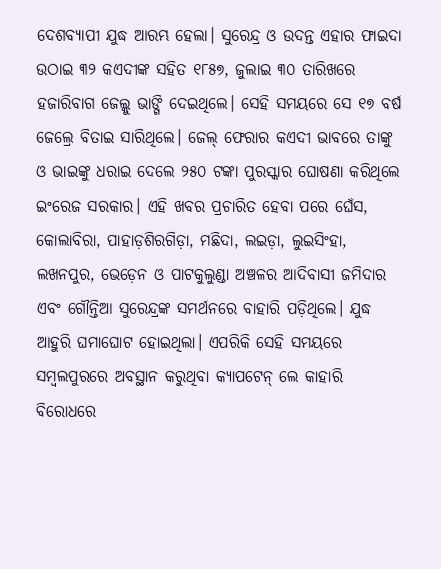ଦେଶବ୍ୟାପୀ ଯୁଦ୍ଧ ଆରମ୍ଭ ହେଲା। ସୁରେନ୍ଦ୍ର ଓ ଉଦନ୍ତ ଏହାର ଫାଇଦା ଉଠାଇ ୩୨ କଏଦୀଙ୍କ ସହିତ ୧୮୫୭, ଜୁଲାଇ ୩୦ ତାରିଖରେ ହଜାରିବାଗ ଜେଲ୍କୁ ଭାଙ୍ଗି ଦେଇଥିଲେ। ସେହି ସମୟରେ ସେ ୧୭ ବର୍ଷ ଜେଲ୍ରେ ବିତାଇ ସାରିଥିଲେ। ଜେଲ୍ ଫେରାର କଏଦୀ ଭାବରେ ତାଙ୍କୁ ଓ ଭାଇଙ୍କୁ ଧରାଇ ଦେଲେ ୨୫୦ ଟଙ୍କା ପୁରସ୍କାର ଘୋଷଣା କରିଥିଲେ ଇଂରେଜ ସରକାର। ଏହି ଖବର ପ୍ରଚାରିତ ହେବା ପରେ ଘେଁସ, କୋଲାବିରା, ପାହାଡ଼ଶିରଗିଡ଼ା, ମଛିଦା, ଲଇଡ଼ା, ଲୁଇସିଂହା, ଲଖନପୁର, ଭେଡ଼େନ ଓ ପାଟକୁଲୁଣ୍ଡା ଅଞ୍ଚଳର ଆଦିବାସୀ ଜମିଦାର ଏବଂ ଗୌନ୍ତିଆ ସୁରେନ୍ଦ୍ରଙ୍କ ସମର୍ଥନରେ ବାହାରି ପଡ଼ିଥିଲେ। ଯୁଦ୍ଧ ଆହୁରି ଘମାଘୋଟ ହୋଇଥିଲା। ଏପରିକି ସେହି ସମୟରେ ସମ୍ବଲପୁରରେ ଅବସ୍ଥାନ କରୁଥିବା କ୍ୟାପଟେନ୍ ଲେ କାହାରି ବିରୋଧରେ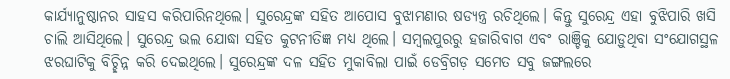କାର୍ଯ୍ୟାନୁଷ୍ଠାନର ସାହସ କରିପାରିନଥିଲେ। ସୁରେନ୍ଦ୍ରଙ୍କ ସହିତ ଆପୋସ ବୁଝାମଣାର ଷଡ୍ଯନ୍ତ୍ର ରଚିଥିଲେ। କିନ୍ତୁ ସୁରେନ୍ଦ୍ର ଏହା ବୁଝିପାରି ଖସି ଚାଲି ଆସିଥିଲେ। ସୁରେନ୍ଦ୍ର ଭଲ ଯୋଦ୍ଧା ସହିତ କୁଟନୀତିଜ୍ଞ ମଧ୍ୟ ଥିଲେ। ସମ୍ବଲପୁରରୁ ହଜାରିବାଗ ଏବଂ ରାଞ୍ଚିକୁ ଯୋଡ଼ୁଥିବା ସଂଯୋଗସ୍ଥଳ ଝରଘାଟିକୁ ବିଚ୍ଛିନ୍ନ କରି ଦେଇଥିଲେ। ସୁରେନ୍ଦ୍ରଙ୍କ ଦଳ ସହିତ ମୁକାବିଲା ପାଇଁ ଡେବ୍ରିଗଡ଼ ସମେତ ସବୁ ଜଙ୍ଗଲରେ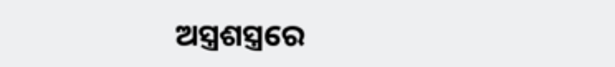ଅସ୍ତ୍ରଶସ୍ତ୍ରରେ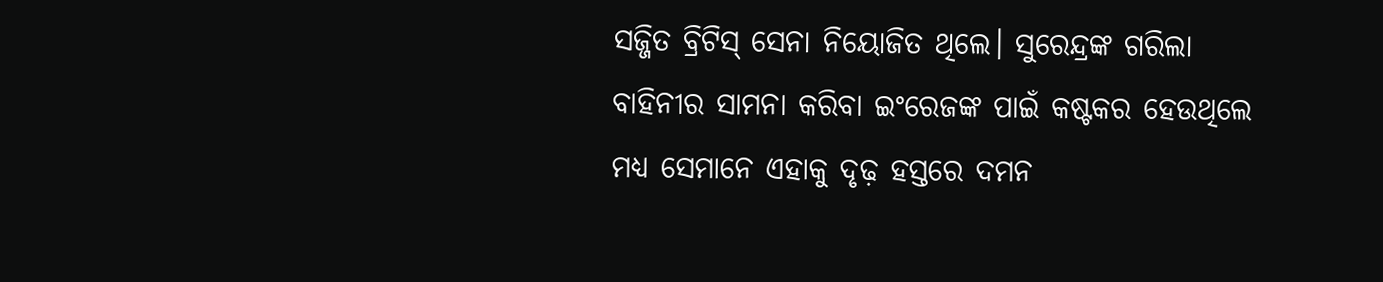ସଜ୍ଜିତ ବ୍ରିଟିସ୍ ସେନା ନିୟୋଜିତ ଥିଲେ। ସୁରେନ୍ଦ୍ରଙ୍କ ଗରିଲା ବାହିନୀର ସାମନା କରିବା ଇଂରେଜଙ୍କ ପାଇଁ କଷ୍ଟକର ହେଉଥିଲେ ମଧ୍ୟ ସେମାନେ ଏହାକୁ ଦୃଢ଼ ହସ୍ତରେ ଦମନ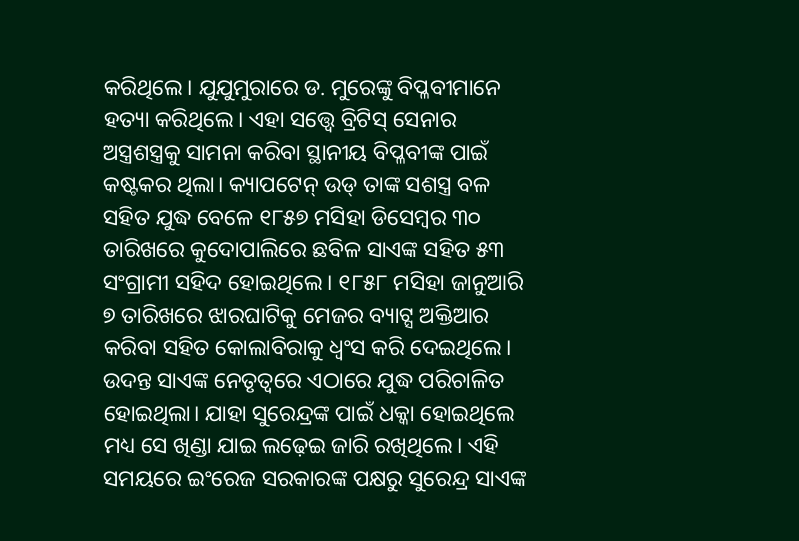କରିଥିଲେ। ଯୁଯୁମୁରାରେ ଡ. ମୁରେଙ୍କୁ ବିପ୍ଳବୀମାନେ ହତ୍ୟା କରିଥିଲେ। ଏହା ସତ୍ତ୍ବେ ବ୍ରିଟିସ୍ ସେନାର ଅସ୍ତ୍ରଶସ୍ତ୍ରକୁ ସାମନା କରିବା ସ୍ଥାନୀୟ ବିପ୍ଳବୀଙ୍କ ପାଇଁ କଷ୍ଟକର ଥିଲା। କ୍ୟାପଟେନ୍ ଉଡ୍ ତାଙ୍କ ସଶସ୍ତ୍ର ବଳ ସହିତ ଯୁଦ୍ଧ ବେଳେ ୧୮୫୭ ମସିହା ଡିସେମ୍ବର ୩୦ ତାରିଖରେ କୁଦୋପାଲିରେ ଛବିଳ ସାଏଙ୍କ ସହିତ ୫୩ ସଂଗ୍ରାମୀ ସହିଦ ହୋଇଥିଲେ। ୧୮୫୮ ମସିହା ଜାନୁଆରି ୭ ତାରିଖରେ ଝାରଘାଟିକୁ ମେଜର ବ୍ୟାଟ୍ସ ଅକ୍ତିଆର କରିବା ସହିତ କୋଲାବିରାକୁ ଧ୍ବଂସ କରି ଦେଇଥିଲେ। ଉଦନ୍ତ ସାଏଙ୍କ ନେତୃତ୍ବରେ ଏଠାରେ ଯୁଦ୍ଧ ପରିଚାଳିତ ହୋଇଥିଲା। ଯାହା ସୁରେନ୍ଦ୍ରଙ୍କ ପାଇଁ ଧକ୍କା ହୋଇଥିଲେ ମଧ୍ୟ ସେ ଖିଣ୍ଡା ଯାଇ ଲଢ଼େଇ ଜାରି ରଖିଥିଲେ। ଏହି ସମୟରେ ଇଂରେଜ ସରକାରଙ୍କ ପକ୍ଷରୁ ସୁରେନ୍ଦ୍ର ସାଏଙ୍କ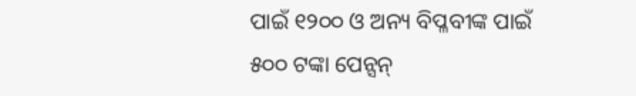ପାଇଁ ୧୨୦୦ ଓ ଅନ୍ୟ ବିପ୍ଳବୀଙ୍କ ପାଇଁ ୫୦୦ ଟଙ୍କା ପେନ୍ସନ୍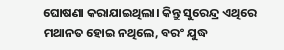ଘୋଷଣା କରାଯାଇଥିଲା। କିନ୍ତୁ ସୁରେନ୍ଦ୍ର ଏଥିରେ ମଥାନତ ହୋଇ ନଥିଲେ, ବରଂ ଯୁଦ୍ଧ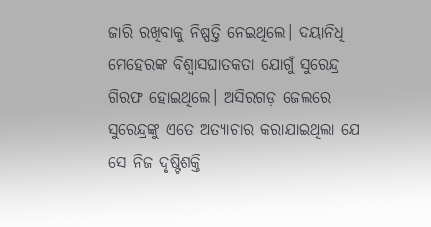ଜାରି ରଖିବାକୁ ନିଷ୍ପତ୍ତି ନେଇଥିଲେ। ଦୟାନିଧି ମେହେରଙ୍କ ବିଶ୍ବାସଘାତକତା ଯୋଗୁଁ ସୁରେନ୍ଦ୍ର ଗିରଫ ହୋଇଥିଲେ। ଅସିରଗଡ଼ ଜେଲରେ ସୁରେନ୍ଦ୍ରଙ୍କୁ ଏତେ ଅତ୍ୟାଚାର କରାଯାଇଥିଲା ଯେ ସେ ନିଜ ଦୃଷ୍ଟିଶକ୍ତି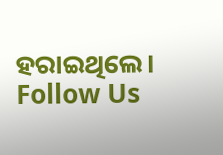ହରାଇଥିଲେ।
Follow Us